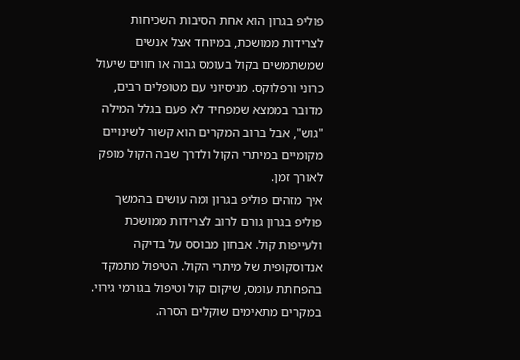פוליפ בגרון הוא אחת הסיבות השכיחות לצרידות ממושכת, במיוחד אצל אנשים שמשתמשים בקול בעומס גבוה או חווים שיעול כרוני ורפלוקס. מניסיוני עם מטופלים רבים, מדובר בממצא שמפחיד לא פעם בגלל המילה "גוש", אבל ברוב המקרים הוא קשור לשינויים מקומיים במיתרי הקול ולדרך שבה הקול מופק לאורך זמן.
איך מזהים פוליפ בגרון ומה עושים בהמשך
פוליפ בגרון גורם לרוב לצרידות ממושכת ולעייפות קול. אבחון מבוסס על בדיקה אנדוסקופית של מיתרי הקול. הטיפול מתמקד בהפחתת עומס, שיקום קול וטיפול בגורמי גירוי. במקרים מתאימים שוקלים הסרה.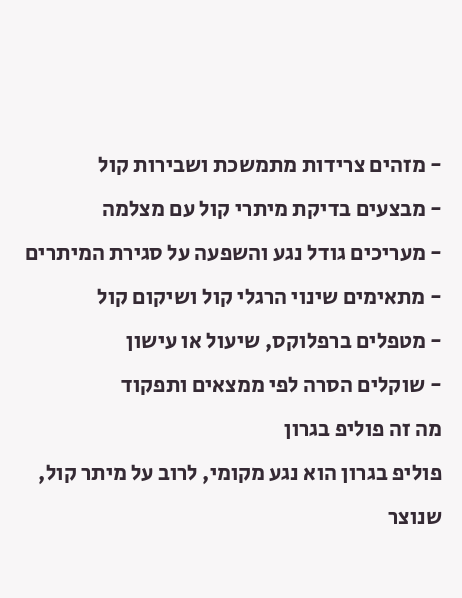- מזהים צרידות מתמשכת ושבירות קול
- מבצעים בדיקת מיתרי קול עם מצלמה
- מעריכים גודל נגע והשפעה על סגירת המיתרים
- מתאימים שינוי הרגלי קול ושיקום קול
- מטפלים ברפלוקס, שיעול או עישון
- שוקלים הסרה לפי ממצאים ותפקוד
מה זה פוליפ בגרון
פוליפ בגרון הוא נגע מקומי, לרוב על מיתר קול, שנוצר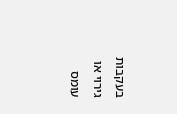בעקבות גירוי או עומס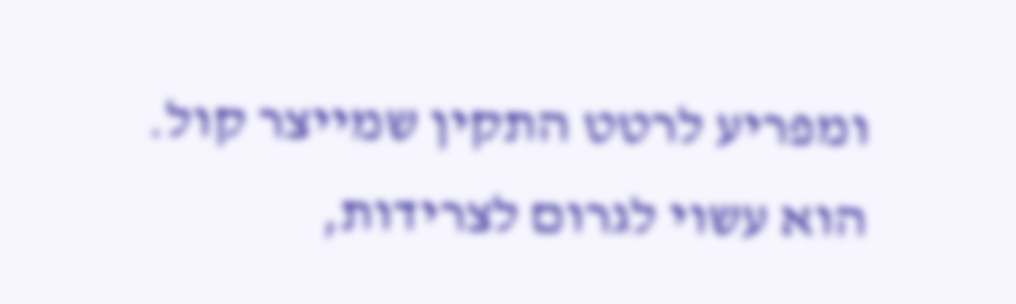ומפריע לרטט התקין שמייצר קול. הוא עשוי לגרום לצרידות,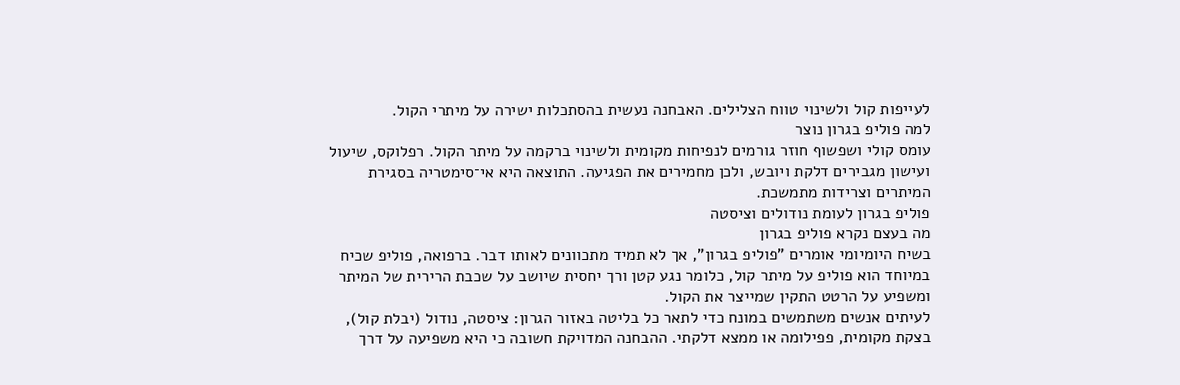לעייפות קול ולשינוי טווח הצלילים. האבחנה נעשית בהסתכלות ישירה על מיתרי הקול.
למה פוליפ בגרון נוצר
עומס קולי ושפשוף חוזר גורמים לנפיחות מקומית ולשינוי ברקמה על מיתר הקול. רפלוקס, שיעול ועישון מגבירים דלקת ויובש, ולכן מחמירים את הפגיעה. התוצאה היא אי־סימטריה בסגירת המיתרים וצרידות מתמשכת.
פוליפ בגרון לעומת נודולים וציסטה
מה בעצם נקרא פוליפ בגרון
בשיח היומיומי אומרים "פוליפ בגרון", אך לא תמיד מתכוונים לאותו דבר. ברפואה, פוליפ שכיח במיוחד הוא פוליפ על מיתר קול, כלומר נגע קטן ורך יחסית שיושב על שכבת הרירית של המיתר ומשפיע על הרטט התקין שמייצר את הקול.
לעיתים אנשים משתמשים במונח כדי לתאר כל בליטה באזור הגרון: ציסטה, נודול (יבלת קול), בצקת מקומית, פפילומה או ממצא דלקתי. ההבחנה המדויקת חשובה כי היא משפיעה על דרך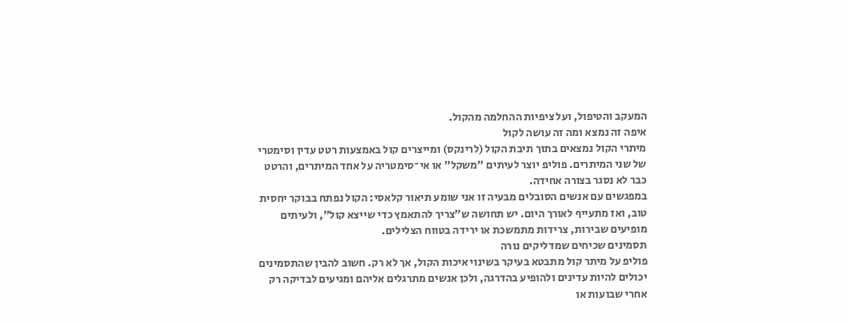המעקב והטיפול, ועל ציפיות ההחלמה מהקול.
איפה זה נמצא ומה זה עושה לקול
מיתרי הקול נמצאים בתוך תיבת הקול (לרינקס) ומייצרים קול באמצעות רטט עדין וסימטרי של שני המיתרים. פוליפ יוצר לעיתים "משקל" או אי־סימטריה על אחד המיתרים, והרטט כבר לא נסגר בצורה אחידה.
במפגשים עם אנשים הסובלים מבעיה זו אני שומע תיאור קלאסי: הקול נפתח בבוקר יחסית טוב, ואז מתעייף לאורך היום. יש תחושה ש"צריך להתאמץ כדי שייצא קול", ולעיתים מופיעים שבירות, צרידות מתמשכת או ירידה בטווח הצלילים.
תסמינים שכיחים שמדליקים נורה
פוליפ על מיתר קול מתבטא בעיקר בשינוי איכות הקול, אך לא רק. חשוב להבין שהתסמינים יכולים להיות עדינים ולהופיע בהדרגה, ולכן אנשים מתרגלים אליהם ומגיעים לבדיקה רק אחרי שבועות או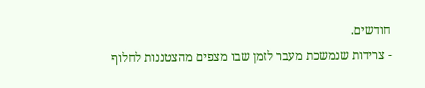חודשים.
- צרידות שנמשכת מעבר לזמן שבו מצפים מהצטננות לחלוף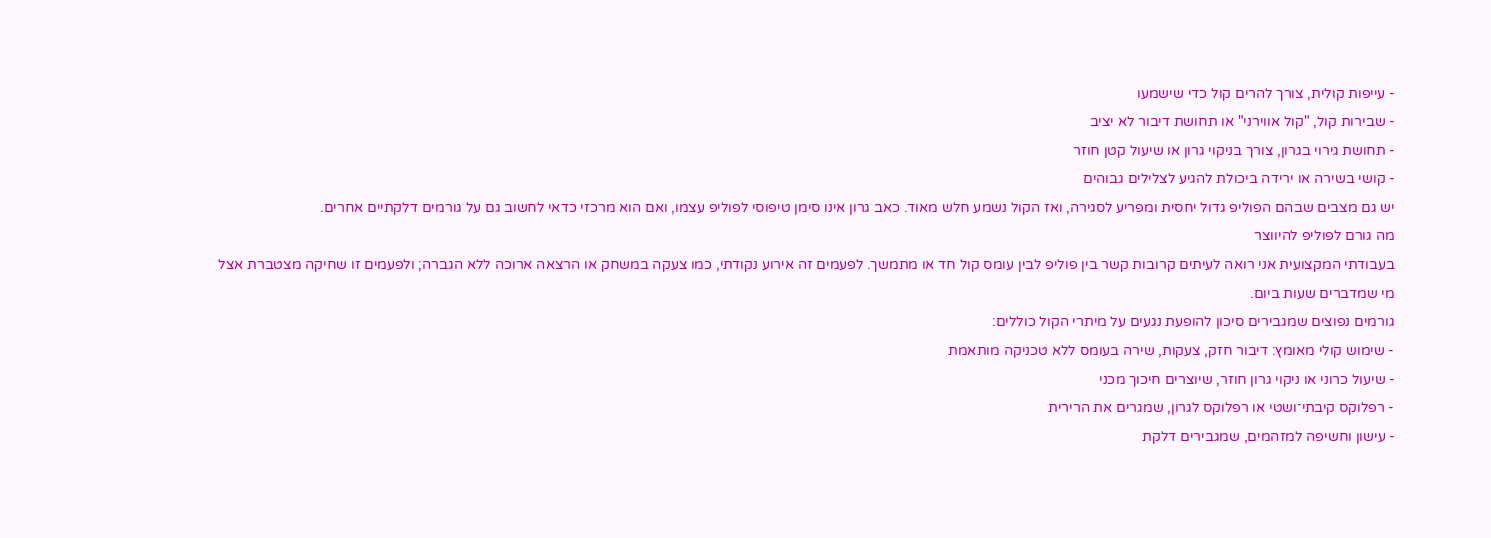- עייפות קולית, צורך להרים קול כדי שישמעו
- שבירות קול, "קול אווירני" או תחושת דיבור לא יציב
- תחושת גירוי בגרון, צורך בניקוי גרון או שיעול קטן חוזר
- קושי בשירה או ירידה ביכולת להגיע לצלילים גבוהים
יש גם מצבים שבהם הפוליפ גדול יחסית ומפריע לסגירה, ואז הקול נשמע חלש מאוד. כאב גרון אינו סימן טיפוסי לפוליפ עצמו, ואם הוא מרכזי כדאי לחשוב גם על גורמים דלקתיים אחרים.
מה גורם לפוליפ להיווצר
בעבודתי המקצועית אני רואה לעיתים קרובות קשר בין פוליפ לבין עומס קול חד או מתמשך. לפעמים זה אירוע נקודתי, כמו צעקה במשחק או הרצאה ארוכה ללא הגברה; ולפעמים זו שחיקה מצטברת אצל מי שמדברים שעות ביום.
גורמים נפוצים שמגבירים סיכון להופעת נגעים על מיתרי הקול כוללים:
- שימוש קולי מאומץ: דיבור חזק, צעקות, שירה בעומס ללא טכניקה מותאמת
- שיעול כרוני או ניקוי גרון חוזר, שיוצרים חיכוך מכני
- רפלוקס קיבתי־ושטי או רפלוקס לגרון, שמגרים את הרירית
- עישון וחשיפה למזהמים, שמגבירים דלקת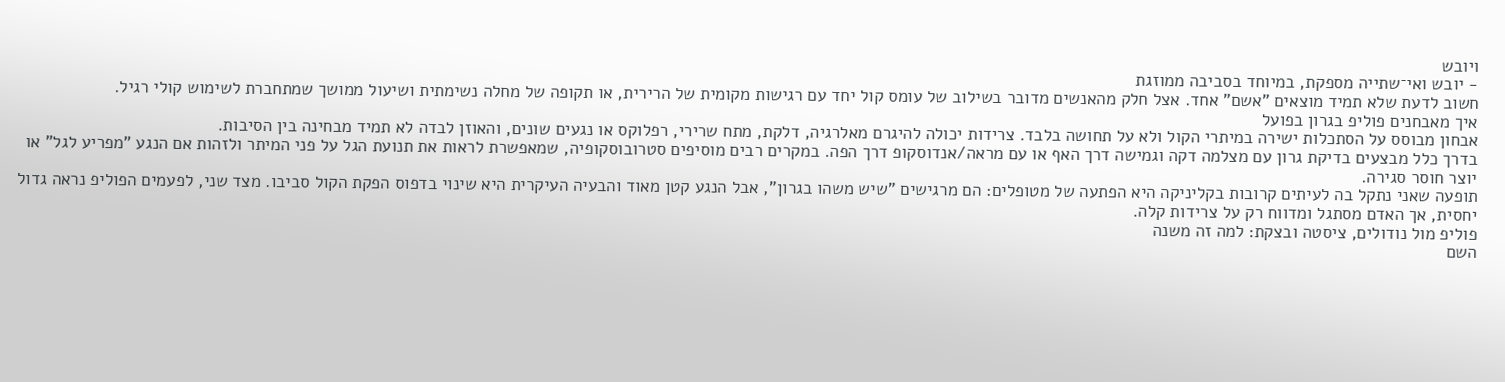ויובש
- יובש ואי־שתייה מספקת, במיוחד בסביבה ממוזגת
חשוב לדעת שלא תמיד מוצאים "אשם" אחד. אצל חלק מהאנשים מדובר בשילוב של עומס קול יחד עם רגישות מקומית של הרירית, או תקופה של מחלה נשימתית ושיעול ממושך שמתחברת לשימוש קולי רגיל.
איך מאבחנים פוליפ בגרון בפועל
אבחון מבוסס על הסתכלות ישירה במיתרי הקול ולא על תחושה בלבד. צרידות יכולה להיגרם מאלרגיה, דלקת, מתח שרירי, רפלוקס או נגעים שונים, והאוזן לבדה לא תמיד מבחינה בין הסיבות.
בדרך כלל מבצעים בדיקת גרון עם מצלמה דקה וגמישה דרך האף או עם מראה/אנדוסקופ דרך הפה. במקרים רבים מוסיפים סטרובוסקופיה, שמאפשרת לראות את תנועת הגל על פני המיתר ולזהות אם הנגע "מפריע לגל" או יוצר חוסר סגירה.
תופעה שאני נתקל בה לעיתים קרובות בקליניקה היא הפתעה של מטופלים: הם מרגישים "שיש משהו בגרון", אבל הנגע קטן מאוד והבעיה העיקרית היא שינוי בדפוס הפקת הקול סביבו. מצד שני, לפעמים הפוליפ נראה גדול יחסית, אך האדם מסתגל ומדווח רק על צרידות קלה.
פוליפ מול נודולים, ציסטה ובצקת: למה זה משנה
השם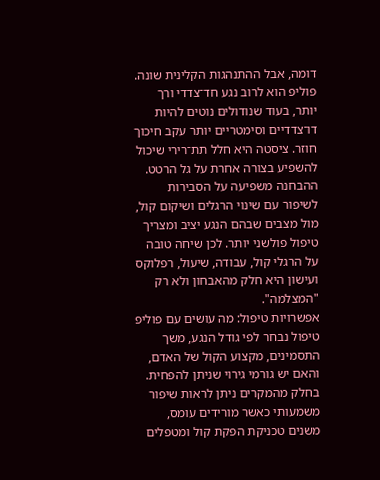דומה, אבל ההתנהגות הקלינית שונה. פוליפ הוא לרוב נגע חד־צדדי ורך יותר, בעוד שנודולים נוטים להיות דו־צדדיים וסימטריים יותר עקב חיכוך חוזר. ציסטה היא חלל תת־רירי שיכול להשפיע בצורה אחרת על גל הרטט.
ההבחנה משפיעה על הסבירות לשיפור עם שינוי הרגלים ושיקום קול, מול מצבים שבהם הנגע יציב ומצריך טיפול פולשני יותר. לכן שיחה טובה על הרגלי קול, עבודה, שיעול, רפלוקס ועישון היא חלק מהאבחון ולא רק "המצלמה".
אפשרויות טיפול: מה עושים עם פוליפ
טיפול נבחר לפי גודל הנגע, משך התסמינים, מקצוע הקול של האדם, והאם יש גורמי גירוי שניתן להפחית. בחלק מהמקרים ניתן לראות שיפור משמעותי כאשר מורידים עומס, משנים טכניקת הפקת קול ומטפלים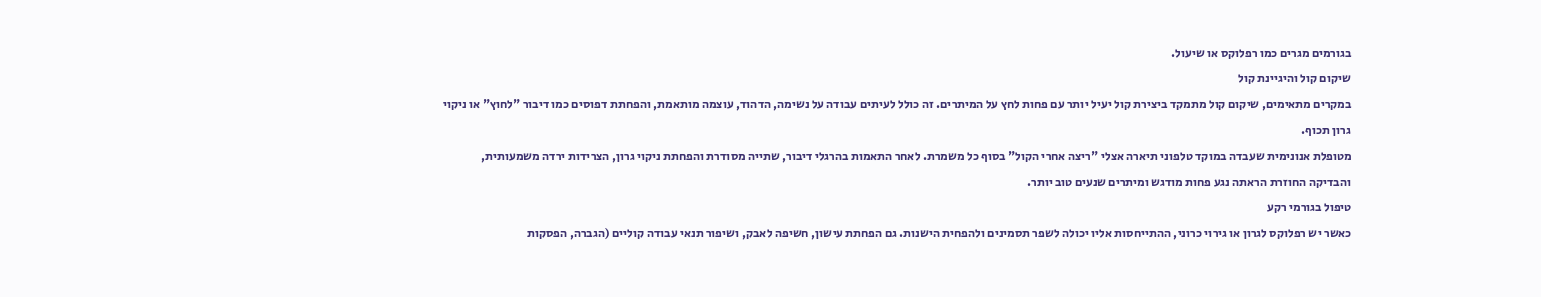בגורמים מגרים כמו רפלוקס או שיעול.
שיקום קול והיגיינת קול
במקרים מתאימים, שיקום קול מתמקד ביצירת קול יעיל יותר עם פחות לחץ על המיתרים. זה כולל לעיתים עבודה על נשימה, הדהוד, עוצמה מותאמת, והפחתת דפוסים כמו דיבור "לחוץ" או ניקוי גרון תכוף.
מטופלת אנונימית שעבדה במוקד טלפוני תיארה אצלי "ריצה אחרי הקול" בסוף כל משמרת. לאחר התאמות בהרגלי דיבור, שתייה מסודרת והפחתת ניקוי גרון, הצרידות ירדה משמעותית, והבדיקה החוזרת הראתה נגע פחות מודגש ומיתרים שנעים טוב יותר.
טיפול בגורמי רקע
כאשר יש רפלוקס לגרון או גירוי כרוני, ההתייחסות אליו יכולה לשפר תסמינים ולהפחית הישנות. גם הפחתת עישון, חשיפה לאבק, ושיפור תנאי עבודה קוליים (הגברה, הפסקות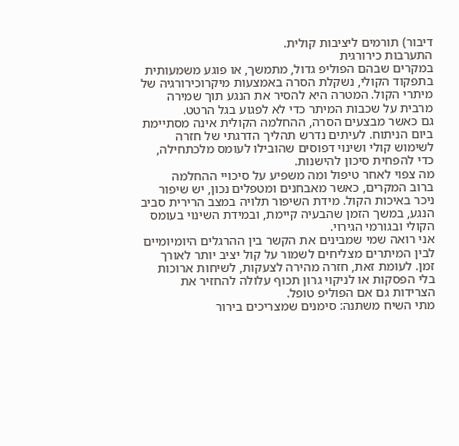דיבור) תורמים ליציבות קולית.
התערבות כירורגית
במקרים שבהם הפוליפ גדול, מתמשך, או פוגע משמעותית בתפקוד הקולי, נשקלת הסרה באמצעות מיקרוכירורגיה של מיתרי הקול. המטרה היא להסיר את הנגע תוך שמירה מרבית על שכבות המיתר כדי לא לפגוע בגל הרטט.
גם כאשר מבצעים הסרה, ההחלמה הקולית אינה מסתיימת ביום הניתוח. לעיתים נדרש תהליך הדרגתי של חזרה לשימוש קולי ושינוי דפוסים שהובילו לעומס מלכתחילה, כדי להפחית סיכון להישנות.
מה צפוי לאחר טיפול ומה משפיע על סיכויי ההחלמה
ברוב המקרים, כאשר מאבחנים ומטפלים נכון, יש שיפור ניכר באיכות הקול. מידת השיפור תלויה במצב הרירית סביב הנגע, במשך הזמן שהבעיה קיימת, ובמידת השינוי בעומס הקולי ובגורמי הגירוי.
אני רואה שמי שמבינים את הקשר בין ההרגלים היומיומיים לבין המיתרים מצליחים לשמור על קול יציב יותר לאורך זמן. לעומת זאת, חזרה מהירה לצעקות, לשיחות ארוכות בלי הפסקות או לניקוי גרון תכוף עלולה להחזיר את הצרידות גם אם הפוליפ טופל.
מתי השיח משתנה: סימנים שמצריכים בירור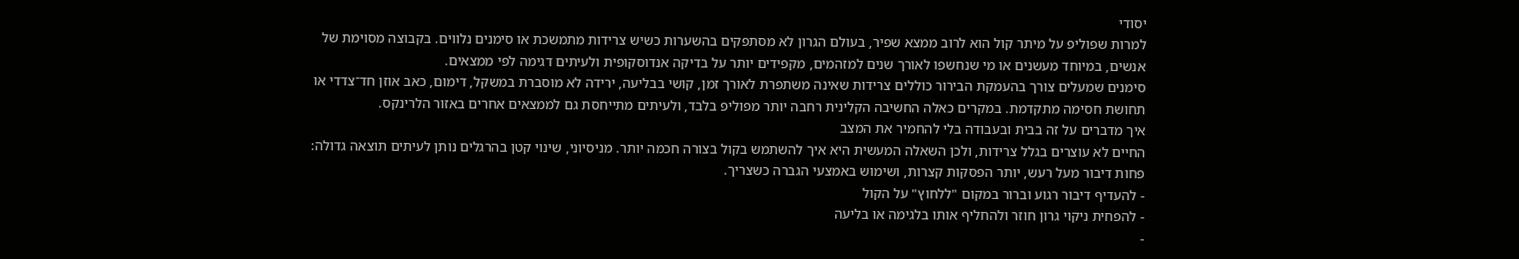יסודי
למרות שפוליפ על מיתר קול הוא לרוב ממצא שפיר, בעולם הגרון לא מסתפקים בהשערות כשיש צרידות מתמשכת או סימנים נלווים. בקבוצה מסוימת של אנשים, במיוחד מעשנים או מי שנחשפו לאורך שנים למזהמים, מקפידים יותר על בדיקה אנדוסקופית ולעיתים דגימה לפי ממצאים.
סימנים שמעלים צורך בהעמקת הבירור כוללים צרידות שאינה משתפרת לאורך זמן, קושי בבליעה, ירידה לא מוסברת במשקל, דימום, כאב אוזן חד־צדדי או תחושת חסימה מתקדמת. במקרים כאלה החשיבה הקלינית רחבה יותר מפוליפ בלבד, ולעיתים מתייחסת גם לממצאים אחרים באזור הלרינקס.
איך מדברים על זה בבית ובעבודה בלי להחמיר את המצב
החיים לא עוצרים בגלל צרידות, ולכן השאלה המעשית היא איך להשתמש בקול בצורה חכמה יותר. מניסיוני, שינוי קטן בהרגלים נותן לעיתים תוצאה גדולה: פחות דיבור מעל רעש, יותר הפסקות קצרות, ושימוש באמצעי הגברה כשצריך.
- להעדיף דיבור רגוע וברור במקום "ללחוץ" על הקול
- להפחית ניקוי גרון חוזר ולהחליף אותו בלגימה או בליעה
-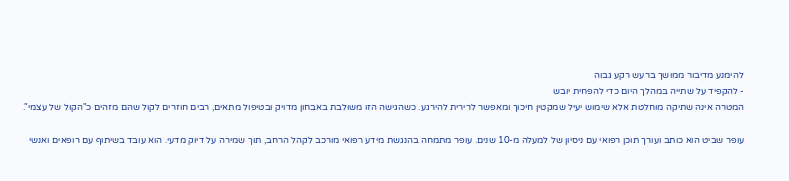להימנע מדיבור ממושך ברעש רקע גבוה
- להקפיד על שתייה במהלך היום כדי להפחית יובש
המטרה אינה שתיקה מוחלטת אלא שימוש יעיל שמקטין חיכוך ומאפשר לרירית להירגע. כשהגישה הזו משולבת באבחון מדויק ובטיפול מתאים, רבים חוזרים לקול שהם מזהים כ"הקול של עצמי".

עופר שביט הוא כותב ועורך תוכן רפואי עם ניסיון של למעלה מ-10 שנים. עופר מתמחה בהנגשת מידע רפואי מורכב לקהל הרחב, תוך שמירה על דיוק מדעי. הוא עובד בשיתוף עם רופאים ואנשי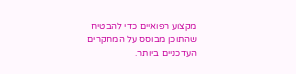מקצוע רפואיים כדי להבטיח שהתוכן מבוסס על המחקרים העדכניים ביותר.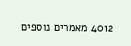4012 מאמרים נוספים